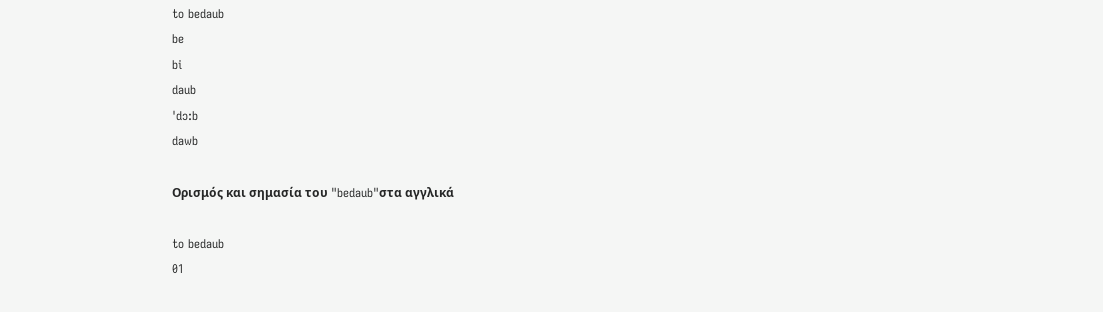to bedaub
be
bi
daub
ˈdɔ:b
dawb

Ορισμός και σημασία του "bedaub"στα αγγλικά

to bedaub
01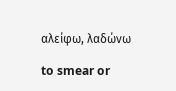αλείφω, λαδώνω

to smear or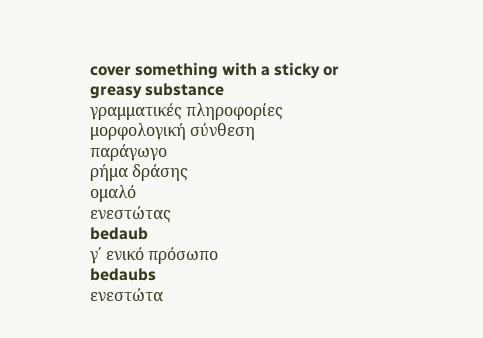cover something with a sticky or greasy substance
γραμματικές πληροφορίες
μορφολογική σύνθεση
παράγωγο
ρήμα δράσης
ομαλό
ενεστώτας
bedaub
γ΄ ενικό πρόσωπο
bedaubs
ενεστώτα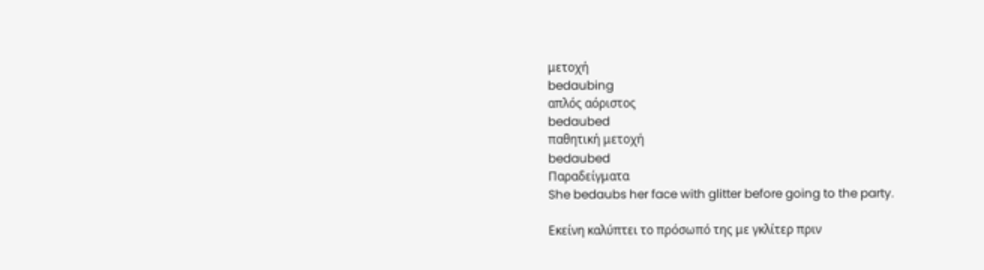μετοχή
bedaubing
απλός αόριστος
bedaubed
παθητική μετοχή
bedaubed
Παραδείγματα
She bedaubs her face with glitter before going to the party.

Εκείνη καλύπτει το πρόσωπό της με γκλίτερ πριν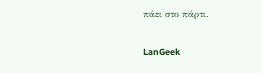πάει στο πάρτι.

LanGeek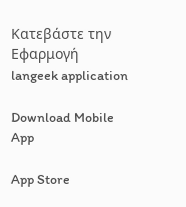Κατεβάστε την Εφαρμογή
langeek application

Download Mobile App

App Store